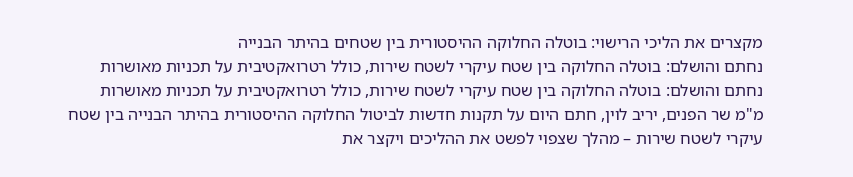מקצרים את הליכי הרישוי: בוטלה החלוקה ההיסטורית בין שטחים בהיתר הבנייה
נחתם והושלם: בוטלה החלוקה בין שטח עיקרי לשטח שירות, כולל רטרואקטיבית על תכניות מאושרות
נחתם והושלם: בוטלה החלוקה בין שטח עיקרי לשטח שירות, כולל רטרואקטיבית על תכניות מאושרות
מ"מ שר הפנים, יריב לוין, חתם היום על תקנות חדשות לביטול החלוקה ההיסטורית בהיתר הבנייה בין שטח עיקרי לשטח שירות – מהלך שצפוי לפשט את ההליכים ויקצר את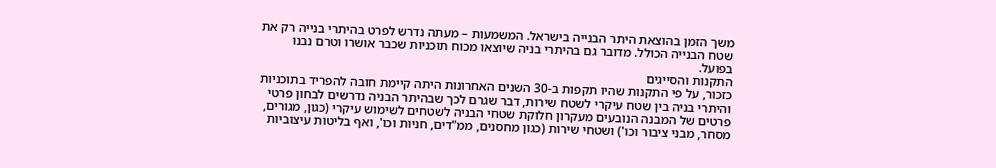משך הזמן בהוצאת היתר הבנייה בישראל. המשמעות – מעתה נדרש לפרט בהיתרי בנייה רק את שטח הבנייה הכולל. מדובר גם בהיתרי בניה שיוצאו מכוח תוכניות שכבר אושרו וטרם נבנו בפועל.
התקנות והסייגים
כזכור, על פי התקנות שהיו תקפות ב-30 השנים האחרונות היתה קיימת חובה להפריד בתוכניות והיתרי בניה בין שטח עיקרי לשטח שירות, דבר שגרם לכך שבהיתר הבניה נדרשים לבחון פרטי פרטים של המבנה הנובעים מעקרון חלוקת שטחי הבניה לשטחים לשימוש עיקרי (כגון, מגורים, מסחר, מבני ציבור וכו') ושטחי שירות (כגון מחסנים, ממ"דים, חניות וכו', ואף בליטות עיצוביות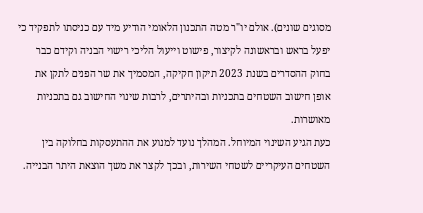מסוגים שונים). אולם יו"ר מטה התכנון הלאומי הודיע מיד עם כניסתו לתפקיד כי יפעל בראש ובראשונה לקיצור, פישוט וייעול הליכי רישוי הבניה וקידם כבר בחוק ההסדרים בשנת 2023 תיקון חקיקה, המסמיך את שר הפנים לתקן את אופן חישוב השטחים בתכניות ובהיתרים, לרבות שינוי החישוב גם בתכניות מאושרות.
כעת הגיע השינוי המיוחל. המהלך נועד למנוע את ההתעסקות בחלוקה בין השטחים העיקריים לשטחי השירות, ובכך לקצר את משך הוצאת היתר הבנייה.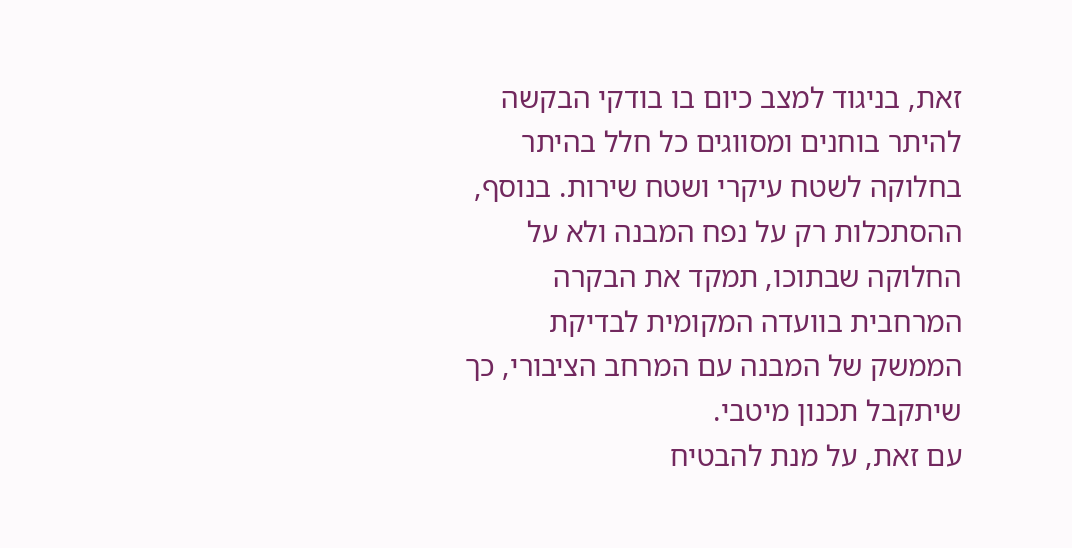זאת, בניגוד למצב כיום בו בודקי הבקשה להיתר בוחנים ומסווגים כל חלל בהיתר בחלוקה לשטח עיקרי ושטח שירות. בנוסף, ההסתכלות רק על נפח המבנה ולא על החלוקה שבתוכו, תמקד את הבקרה המרחבית בוועדה המקומית לבדיקת הממשק של המבנה עם המרחב הציבורי, כך שיתקבל תכנון מיטבי.
עם זאת, על מנת להבטיח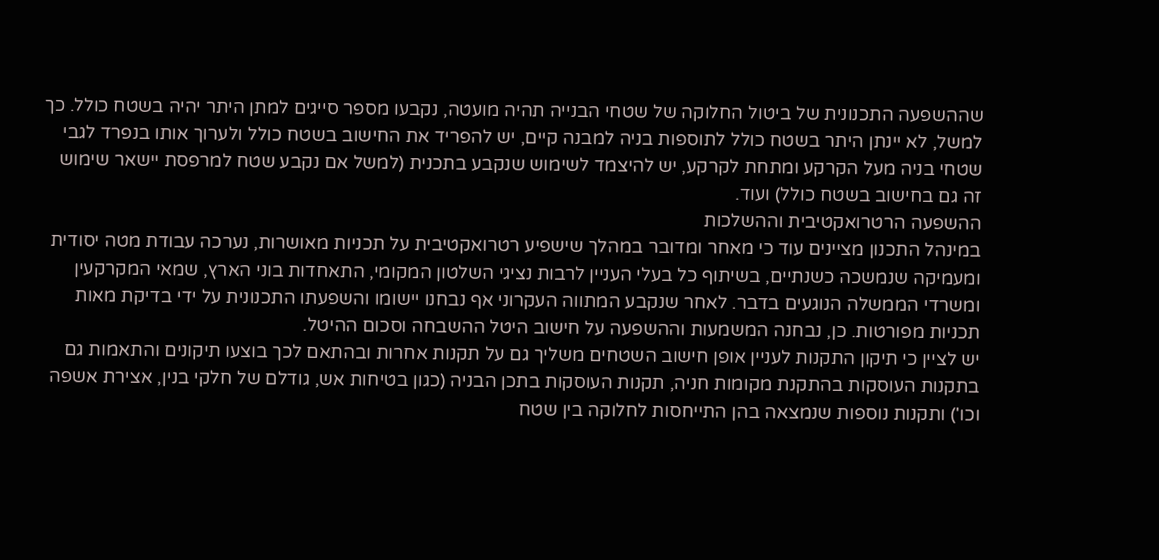שההשפעה התכנונית של ביטול החלוקה של שטחי הבנייה תהיה מועטה, נקבעו מספר סייגים למתן היתר יהיה בשטח כולל. כך למשל, לא יינתן היתר בשטח כולל לתוספות בניה למבנה קיים, יש להפריד את החישוב בשטח כולל ולערוך אותו בנפרד לגבי שטחי בניה מעל הקרקע ומתחת לקרקע, יש להיצמד לשימוש שנקבע בתכנית (למשל אם נקבע שטח למרפסת יישאר שימוש זה גם בחישוב בשטח כולל) ועוד.
ההשפעה הרטרואקטיבית וההשלכות
במינהל התכנון מציינים עוד כי מאחר ומדובר במהלך שישפיע רטרואקטיבית על תכניות מאושרות, נערכה עבודת מטה יסודית ומעמיקה שנמשכה כשנתיים, בשיתוף כל בעלי העניין לרבות נציגי השלטון המקומי, התאחדות בוני הארץ, שמאי המקרקעין ומשרדי הממשלה הנוגעים בדבר. לאחר שנקבע המתווה העקרוני אף נבחנו יישומו והשפעתו התכנונית על ידי בדיקת מאות תכניות מפורטות. כן, נבחנה המשמעות וההשפעה על חישוב היטל ההשבחה וסכום ההיטל.
יש לציין כי תיקון התקנות לעניין אופן חישוב השטחים משליך גם על תקנות אחרות ובהתאם לכך בוצעו תיקונים והתאמות גם בתקנות העוסקות בהתקנת מקומות חניה, תקנות העוסקות בתכן הבניה (כגון בטיחות אש, גודלם של חלקי בנין, אצירת אשפה וכו') ותקנות נוספות שנמצאה בהן התייחסות לחלוקה בין שטח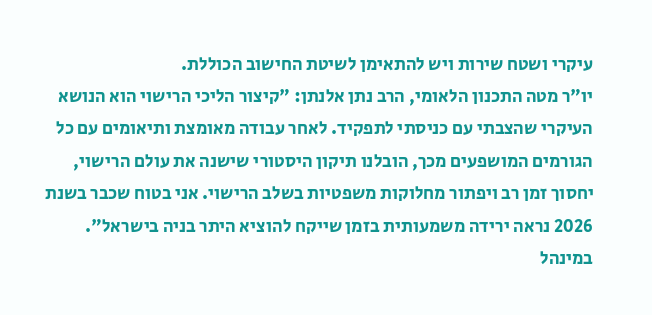עיקרי ושטח שירות ויש להתאימן לשיטת החישוב הכוללת.
יו"ר מטה התכנון הלאומי, הרב נתן אלנתן: "קיצור הליכי הרישוי הוא הנושא העיקרי שהצבתי עם כניסתי לתפקיד. לאחר עבודה מאומצת ותיאומים עם כל הגורמים המושפעים מכך, הובלנו תיקון היסטורי שישנה את עולם הרישוי, יחסוך זמן רב ויפתור מחלוקות משפטיות בשלב הרישוי. אני בטוח שכבר בשנת 2026 נראה ירידה משמעותית בזמן שייקח להוציא היתר בניה בישראל".
במינהל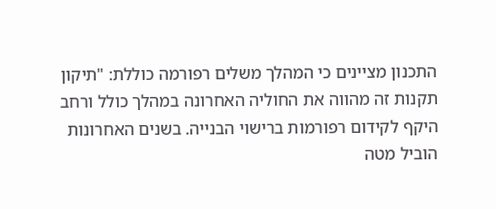התכנון מציינים כי המהלך משלים רפורמה כוללת: "תיקון תקנות זה מהווה את החוליה האחרונה במהלך כולל ורחב היקף לקידום רפורמות ברישוי הבנייה. בשנים האחרונות הוביל מטה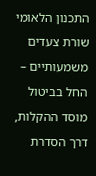התכנון הלאומי שורת צעדים משמעותיים – החל בביטול מוסד ההקלות, דרך הסדרת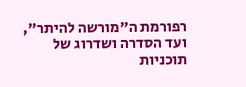רפורמת ה"מורשה להיתר", ועד הסדרה ושדרוג של תוכניות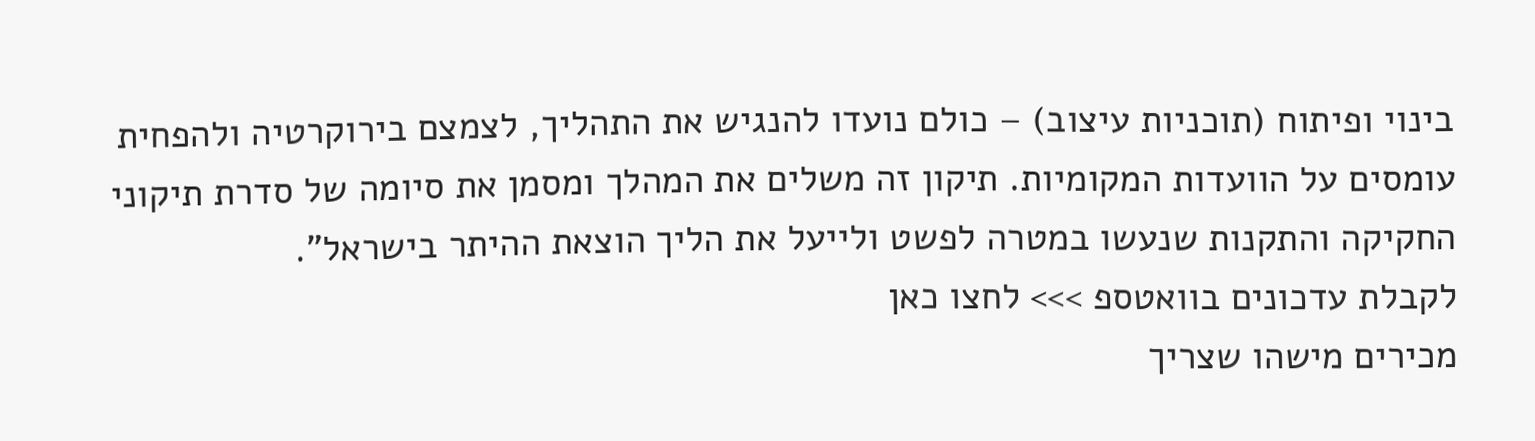בינוי ופיתוח (תוכניות עיצוב) – כולם נועדו להנגיש את התהליך, לצמצם בירוקרטיה ולהפחית עומסים על הוועדות המקומיות. תיקון זה משלים את המהלך ומסמן את סיומה של סדרת תיקוני החקיקה והתקנות שנעשו במטרה לפשט ולייעל את הליך הוצאת ההיתר בישראל".
לקבלת עדכונים בוואטספ >>> לחצו כאן
מכירים מישהו שצריך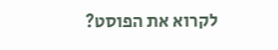לקרוא את הפוסט?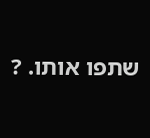שתפו אותו. ?